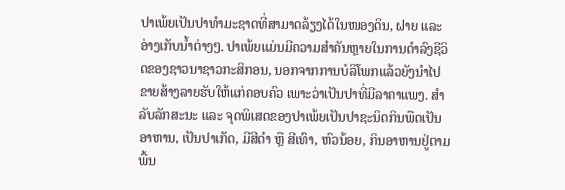ປາເພ້ຍເປັນປາທຳມະຊາດທີ່ສາມາດລ້ຽງໄດ້ໃນໜອງດິນ, ຝາຍ ແລະ ອ່າງເກັບນ້ຳຕ່າງໆ. ປາເພ້ຍແມ່ນມີຄວາມສຳຄັນຫຼາຍໃນການດຳລົງຊີວິດຂອງຊາວນາຊາວກະສິກອນ, ນອກຈາກການບໍລິໂພກແລ້ວຍັງນຳໄປຂາຍສ້າງລາຍຮັບໃຫ້ແກ່ຄອບຄົວ ເພາະວ່າເປັນປາທີ່ມີລາຄາແພງ. ສໍາລັບລັກສະນະ ແລະ ຈຸດພິເສດຂອງປາເພ້ຍເປັນປາຊະນິດກິນພືດເປັນອາຫານ, ເປັນປາເກັດ, ມີສີດຳ ຫຼື ສີເທົາ, ຫົວນ້ອຍ, ກິນອາຫານຢູ່ຕາມພື້ນ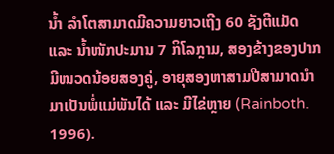ນໍ້າ ລໍາໂຕສາມາດມີຄວາມຍາວເຖີງ 60 ຊັງຕີແມັດ ແລະ ນໍ້າໜັກປະມານ 7 ກິໂລກຼາມ, ສອງຂ້າງຂອງປາກມີໜວດນ້ອຍສອງຄູ່, ອາຍຸສອງຫາສາມປີສາມາດນຳມາເປັນພໍ່ແມ່ພັນໄດ້ ແລະ ມີໄຂ່ຫຼາຍ (Rainboth. 1996).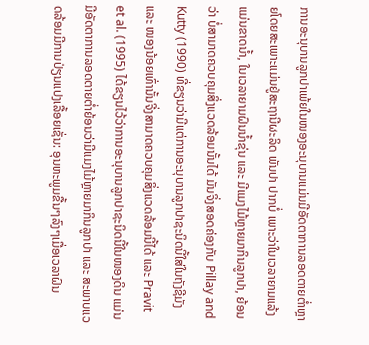ການອະນຸບານລູກປາເພ້ຍໃນໜອງອະນຸບານແມ່ນມີອັດຕາການລອດຕາຍຕໍ່າຫຼາຍໂດຍສະເພາະແມ່ນຢູ່ສະຖານີຜະລິດ ພັນປາ ປາກບໍ່ ເພາະວ່າໃນເວລາຍາມແລ້ງແມ່ນຂາດນໍ້າ, ໃນເວລາຍາມຝົນນໍ້າຂຸ່ນ ແລະ ມີແມງໄມ້ຫຼາຍມາກິນລູກປາ, ຍ້ອນວ່າ ບໍ່ສາມາດຄວບຄຸມສິ່ງແວດລ້ອມນັ້ນໄດ້ ມັນຈິ່ງສອດຄ່ອງກັບ Pillay and Kutty (1990) ທີ່ຂຽນວ່າມີແຕ່ການອະນຸບານລູກປາຊະນິດນີ້ໃສ່ໃນຖັງຊີມັງ ແລະ ໜອງນ້ອຍເທົ່ານັ້ນຈີ່ງສາມາດຄວບຄຸມສິ່ງແວດລ້ອມນີ້ໄດ້ ແລະ Pravit et al. (1995) ໄດ້ຂຽນໄວ້ວ່າການອະນຸບານລູກປາຊະນິດນີ້ໃນໜອງດິນ ແມ່ນມີອັດຕາການລອດຕາຍຕໍ່າຍ້ອນວ່າມີແມງໄມ້ຫຼາຍມາກິນລູກປາ ແລະ ສະພາບແວດລ້ອມມີການປ່ຽນແປງເລື້ອຍເຊັ່ນ: ອຸນຫະພູມຂື້ນໆລົງໆເມື່ອເວລາຝົນ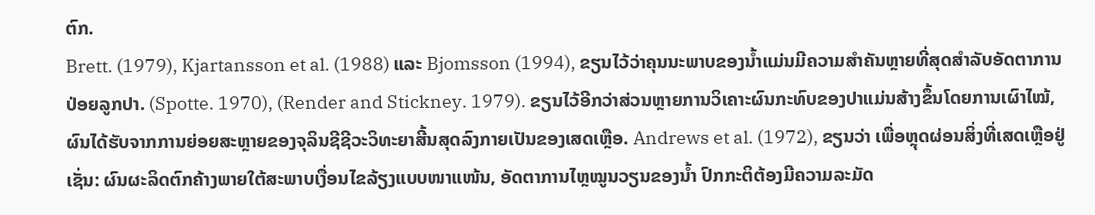ຕົກ.
Brett. (1979), Kjartansson et al. (1988) ແລະ Bjomsson (1994), ຂຽນໄວ້ວ່າຄຸນນະພາບຂອງນໍ້າແມ່ນມີຄວາມສໍາຄັນຫຼາຍທີ່ສຸດສໍາລັບອັດຕາການປ່ອຍລູກປາ. (Spotte. 1970), (Render and Stickney. 1979). ຂຽນໄວ້ອີກວ່າສ່ວນຫຼາຍການວິເຄາະຜົນກະທົບຂອງປາແມ່ນສ້າງຂຶ້ນໂດຍການເຜົາໄໝ້, ຜົນໄດ້ຮັບຈາກການຍ່ອຍສະຫຼາຍຂອງຈຸລິນຊີຊີວະວິທະຍາສີ້ນສຸດລົງກາຍເປັນຂອງເສດເຫຼືອ. Andrews et al. (1972), ຂຽນວ່າ ເພື່ອຫຼຸດຜ່ອນສິ່ງທີ່ເສດເຫຼືອຢູ່ເຊັ່ນ: ຜົນຜະລິດຕົກຄ້າງພາຍໃຕ້ສະພາບເງື່ອນໄຂລ້ຽງແບບໜາແໜ້ນ, ອັດຕາການໄຫຼໝູນວຽນຂອງນໍ້າ ປົກກະຕິຕ້ອງມີຄວາມລະມັດ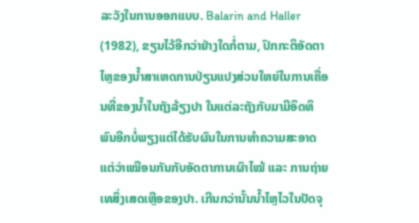ລະວັງໃນການອອກແບບ. Balarin and Haller (1982), ຂຽນໄວ້ອີກວ່າຢ່າງໃດກໍ່ຕາມ, ປົກກະຕິອັດຕາໄຫຼຂອງນໍ້າສາເຫດການປ່ຽນແປງສ່ວນໃຫຍ່ໃນການເຄື່ອນທີ່ຂອງນໍ້າໃນຖັງລ້ຽງປາ ໃນແຕ່ລະຖັງກັບມາມີອິດທິພົນອີກບໍ່ພຽງແຕ່ໄດ້ຮັບຜົນໃນການທຳຄວາມສະອາດ ແຕ່ວ່າເໝືອນກັນກັບອັດຕາການເຜົາໄໝ້ ແລະ ການຖ່າຍເທສິ່ງເສດເຫຼືອຂອງປາ. ເກີນກວ່ານັ້ນນໍ້າໄຫຼໄວໃນປັດຈຸ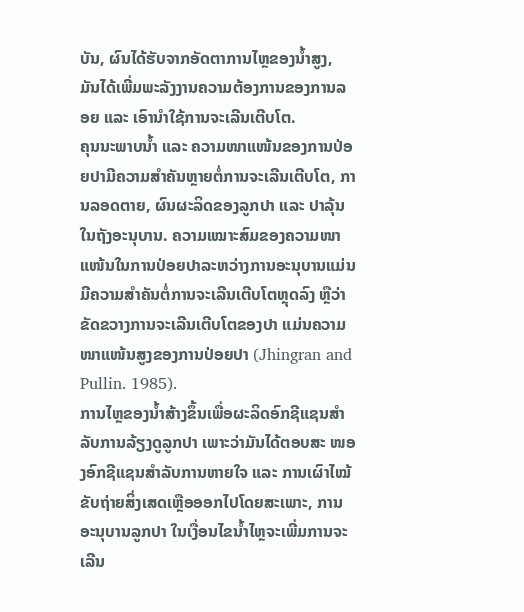ບັນ, ຜົນໄດ້ຮັບຈາກອັດຕາການໄຫຼຂອງນໍ້າສູງ, ມັນໄດ້ເພີ່ມພະລັງງານຄວາມຕ້ອງການຂອງການລອຍ ແລະ ເອົານໍາໃຊ້ການຈະເລີນເຕີບໂຕ.
ຄຸນນະພາບນໍ້າ ແລະ ຄວາມໜາແໜ້ນຂອງການປ່ອຍປາມີຄວາມສໍາຄັນຫຼາຍຕໍ່ການຈະເລີນເຕີບໂຕ, ການລອດຕາຍ, ຜົນຜະລິດຂອງລູກປາ ແລະ ປາລຸ້ນໃນຖັງອະນຸບານ. ຄວາມເໝາະສົມຂອງຄວາມໜາແໜ້ນໃນການປ່ອຍປາລະຫວ່າງການອະນຸບານແມ່ນມີຄວາມສຳຄັນຕໍ່ການຈະເລີນເຕີບໂຕຫຼຸດລົງ ຫຼືວ່າຂັດຂວາງການຈະເລີນເຕີບໂຕຂອງປາ ແມ່ນຄວາມໜາແໜ້ນສູງຂອງການປ່ອຍປາ (Jhingran and Pullin. 1985).
ການໄຫຼຂອງນໍ້າສ້າງຂຶ້ນເພື່ອຜະລິດອົກຊີແຊນສຳລັບການລ້ຽງດູລູກປາ ເພາະວ່າມັນໄດ້ຕອບສະ ໜອງອົກຊີແຊນສຳລັບການຫາຍໃຈ ແລະ ການເຜົາໄໝ້ຂັບຖ່າຍສິ່ງເສດເຫຼືອອອກໄປໂດຍສະເພາະ, ການອະນຸບານລູກປາ ໃນເງື່ອນໄຂນໍ້າໄຫຼຈະເພີ່ມການຈະເລີນ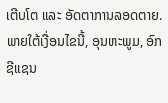ເຕີບໂຕ ແລະ ອັດຕາການລອດຕາຍ. ພາຍໃຕ້ເງື່ອນໄຂນີ້, ອຸນຫະພູມ, ອົກຊີແຊນ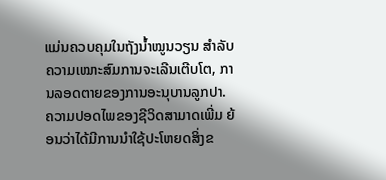ແມ່ນຄວບຄຸມໃນຖັງນໍ້າໝູນວຽນ ສຳລັບຄວາມເໝາະສົມການຈະເລີນເຕີບໂຕ, ການລອດຕາຍຂອງການອະນຸບານລູກປາ. ຄວາມປອດໄພຂອງຊີວິດສາມາດເພີ່ມ ຍ້ອນວ່າໄດ້ມີການນຳໃຊ້ປະໂຫຍດສິ່ງຂ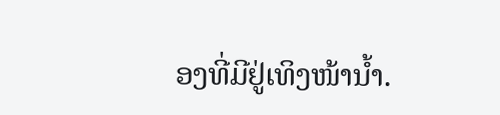ອງທີ່ມີຢູ່ເທິງໜ້ານໍ້າ.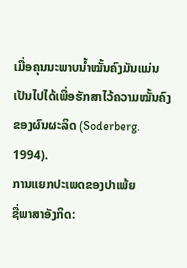ເມື່ອຄຸນນະພາບນໍ້າໝັ້ນຄົງມັນແມ່ນເປັນໄປໄດ້ເພື່ອຮັກສາໄວ້ຄວາມໝັ້ນຄົງຂອງຜົນຜະລິດ (Soderberg. 1994).
ການແຍກປະເພດຂອງປາເພ້ຍ
ຊື່ພາສາອັງກິດ: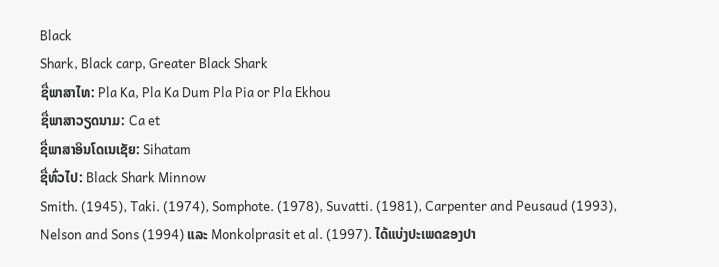Black
Shark, Black carp, Greater Black Shark
ຊື່ພາສາໄທ: Pla Ka, Pla Ka Dum Pla Pia or Pla Ekhou
ຊື່ພາສາວຽດນາມ: Ca et
ຊື່ພາສາອິນໂດເນເຊັຍ: Sihatam
ຊື່ທົ່ວໄປ: Black Shark Minnow
Smith. (1945), Taki. (1974), Somphote. (1978), Suvatti. (1981), Carpenter and Peusaud (1993), Nelson and Sons (1994) ແລະ Monkolprasit et al. (1997). ໄດ້ແບ່ງປະເພດຂອງປາ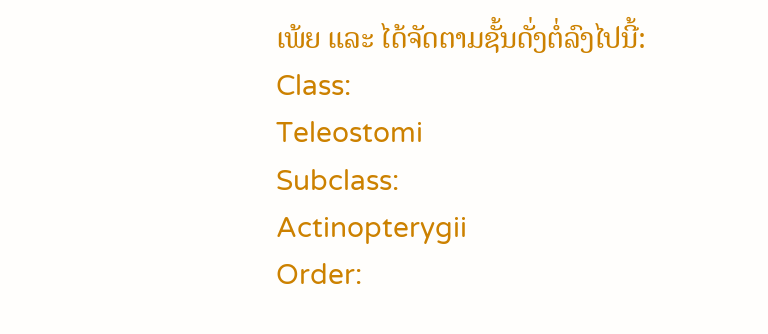ເພ້ຍ ແລະ ໄດ້ຈັດຕາມຊັ້ນດັ່ງຕໍ່ລົງໄປນີ້:
Class:
Teleostomi
Subclass:
Actinopterygii
Order: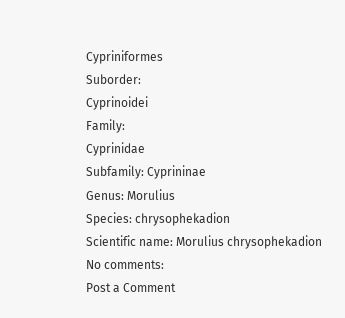Cypriniformes
Suborder:
Cyprinoidei
Family:
Cyprinidae
Subfamily: Cyprininae
Genus: Morulius
Species: chrysophekadion
Scientific name: Morulius chrysophekadion
No comments:
Post a Comment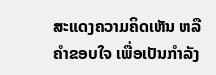ສະແດງຄວາມຄິດເຫັນ ຫລື ຄຳຂອບໃຈ ເພື່ອເປັນກຳລັງ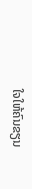ໃຈໃຫ້ຄົນຂຽນ